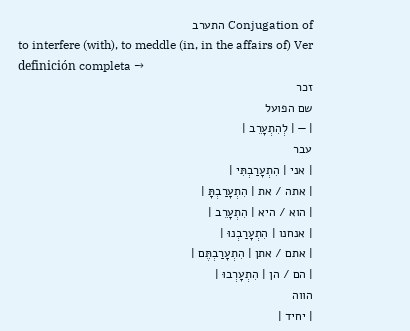Conjugation of התערב
to interfere (with), to meddle (in, in the affairs of) Ver definición completa →
זכר
שם הפועל
| — | לְהִתְעָרֵב |
עבר
| אני | הִתְעָרַבְתִּי |
| אתה / את | הִתְעָרַבְתָּ |
| הוא / היא | הִתְעָרֵב |
| אנחנו | הִתְעָרַבְנוּ |
| אתם / אתן | הִתְעָרַבְתֶּם |
| הם / הן | הִתְעָרְבוּ |
הווה
| יחיד |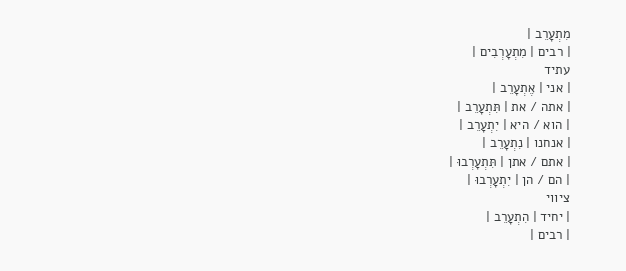מִתְעָרֵב |
| רבים | מִתְעָרְבִים |
עתיד
| אני | אֶתְעָרֵב |
| אתה / את | תִּתְעָרֵב |
| הוא / היא | יִתְעָרֵב |
| אנחנו | נִתְעָרֵב |
| אתם / אתן | תִּתְעָרְבוּ |
| הם / הן | יִתְעָרְבוּ |
ציווי
| יחיד | הִתְעָרֵב |
| רבים |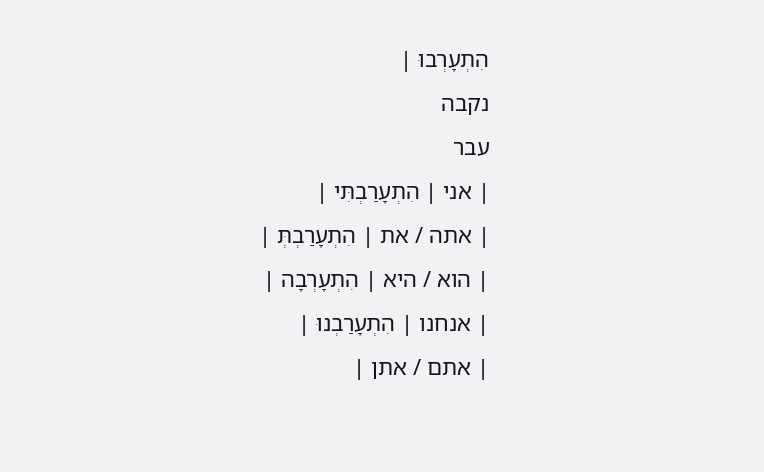הִתְעָרְבוּ |
נקבה
עבר
| אני | הִתְעָרַבְתִּי |
| אתה / את | הִתְעָרַבְתְּ |
| הוא / היא | הִתְעָרְבָה |
| אנחנו | הִתְעָרַבְנוּ |
| אתם / אתן |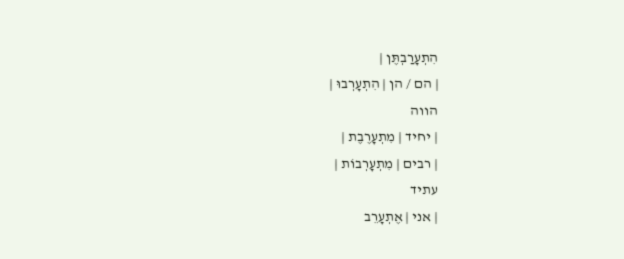הִתְעָרַבְתֶּן |
| הם / הן | הִתְעָרְבוּ |
הווה
| יחיד | מִתְעָרֶבֶת |
| רבים | מִתְעָרְבוֹת |
עתיד
| אני | אֶתְעָרֵב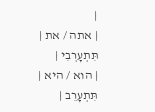|
| אתה / את | תִּתְעָרְבִי |
| הוא / היא | תִּתְעָרֵב |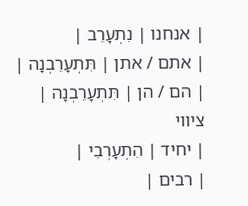| אנחנו | נִתְעָרֵב |
| אתם / אתן | תִּתְעָרֵבְנָה |
| הם / הן | תִּתְעָרֵבְנָה |
ציווי
| יחיד | הִתְעָרְבִי |
| רבים |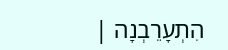הִתְעָרֵבְנָה |